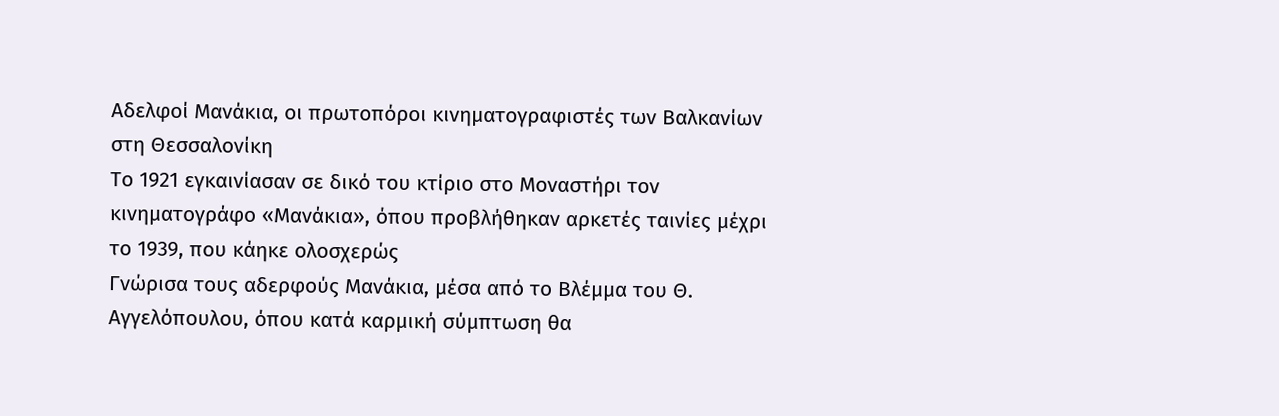Αδελφοί Μανάκια, οι πρωτοπόροι κινηματογραφιστές των Βαλκανίων στη Θεσσαλονίκη
Το 1921 εγκαινίασαν σε δικό του κτίριο στο Μοναστήρι τον κινηματογράφο «Μανάκια», όπου προβλήθηκαν αρκετές ταινίες μέχρι το 1939, που κάηκε ολοσχερώς
Γνώρισα τους αδερφούς Μανάκια, μέσα από το Βλέμμα του Θ. Αγγελόπουλου, όπου κατά καρμική σύμπτωση θα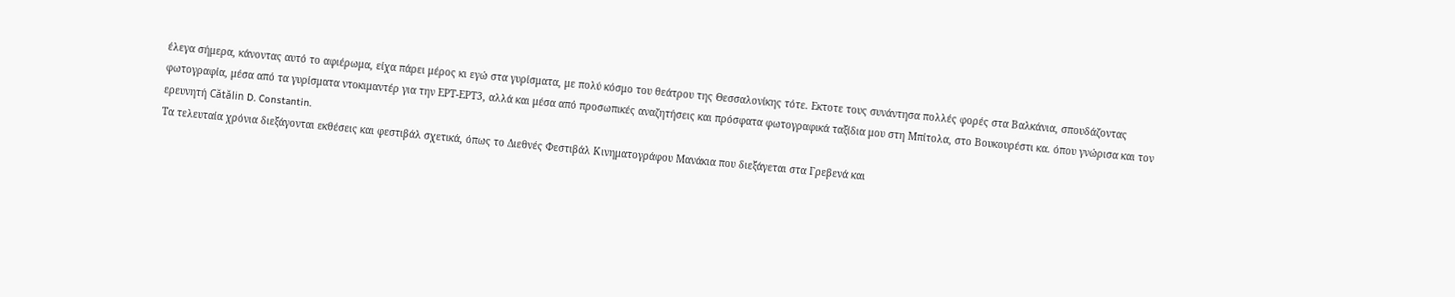έλεγα σήμερα, κάνοντας αυτό το αφιέρωμα, είχα πάρει μέρος κι εγώ στα γυρίσματα, με πολύ κόσμο του θεάτρου της Θεσσαλονίκης τότε. Εκτοτε τους συνάντησα πολλές φορές στα Βαλκάνια, σπουδάζοντας φωτογραφία, μέσα από τα γυρίσματα ντοκιμαντέρ για την ΕΡΤ-ΕΡΤ3, αλλά και μέσα από προσωπικές αναζητήσεις και πρόσφατα φωτογραφικά ταξίδια μου στη Μπίτολα, στο Βουκουρέστι κα. όπου γνώρισα και τον ερευνητή Cătălin D. Constantin.
Τα τελευταία χρόνια διεξάγονται εκθέσεις και φεστιβάλ σχετικά, όπως το Διεθνές Φεστιβάλ Κινηματογράφου Μανάκια που διεξάγεται στα Γρεβενά και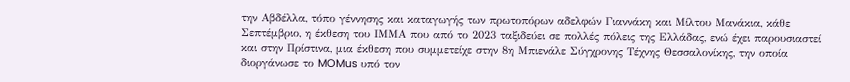την Αβδέλλα, τόπο γέννησης και καταγωγής των πρωτοπόρων αδελφών Γιαννάκη και Μίλτου Μανάκια, κάθε Σεπτέμβριο, η έκθεση του ΙΜΜΑ που από το 2023 ταξιδεύει σε πολλές πόλεις της Ελλάδας, ενώ έχει παρουσιαστεί και στην Πρίστινα, μια έκθεση που συμμετείχε στην 8η Μπιενάλε Σύγχρονης Τέχνης Θεσσαλονίκης, την οποία διοργάνωσε το MOMus υπό τον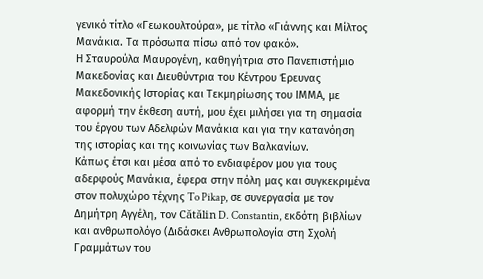γενικό τίτλο «Γεωκουλτούρα», με τίτλο «Γιάννης και Μίλτος Μανάκια. Τα πρόσωπα πίσω από τον φακό».
Η Σταυρούλα Μαυρογένη, καθηγήτρια στο Πανεπιστήμιο Μακεδονίας και Διευθύντρια του Κέντρου Έρευνας Μακεδονικής Ιστορίας και Τεκμηρίωσης του ΙΜΜΑ, με αφορμή την έκθεση αυτή, μου έχει μιλήσει για τη σημασία του έργου των Αδελφών Μανάκια και για την κατανόηση της ιστορίας και της κοινωνίας των Βαλκανίων.
Κάπως έτσι και μέσα από το ενδιαφέρον μου για τους αδερφούς Μανάκια, έφερα στην πόλη μας και συγκεκριμένα στον πολυχώρο τέχνης To Pikap, σε συνεργασία με τον Δημήτρη Αγγέλη, τον Cătălin D. Constantin, εκδότη βιβλίων και ανθρωπολόγο (Διδάσκει Ανθρωπολογία στη Σχολή Γραμμάτων του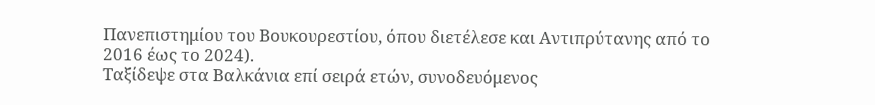Πανεπιστημίου του Βουκουρεστίου, όπου διετέλεσε και Αντιπρύτανης από το 2016 έως το 2024).
Ταξίδεψε στα Βαλκάνια επί σειρά ετών, συνοδευόμενος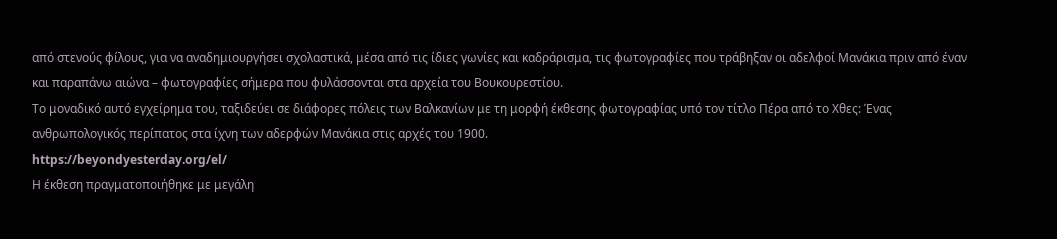από στενούς φίλους, για να αναδημιουργήσει σχολαστικά, μέσα από τις ίδιες γωνίες και καδράρισμα, τις φωτογραφίες που τράβηξαν οι αδελφοί Μανάκια πριν από έναν και παραπάνω αιώνα – φωτογραφίες σήμερα που φυλάσσονται στα αρχεία του Βουκουρεστίου.
Το μοναδικό αυτό εγχείρημα του, ταξιδεύει σε διάφορες πόλεις των Βαλκανίων με τη μορφή έκθεσης φωτογραφίας υπό τον τίτλο Πέρα από το Χθες: Ένας ανθρωπολογικός περίπατος στα ίχνη των αδερφών Μανάκια στις αρχές του 1900.
https://beyondyesterday.org/el/
Η έκθεση πραγματοποιήθηκε με μεγάλη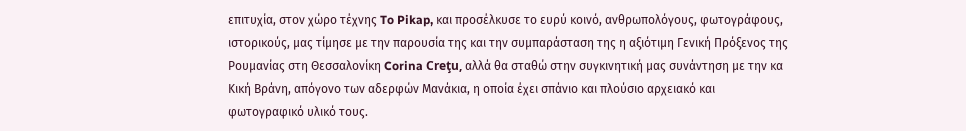επιτυχία, στον χώρο τέχνης To Pikap, και προσέλκυσε το ευρύ κοινό, ανθρωπολόγους, φωτογράφους, ιστορικούς, μας τίμησε με την παρουσία της και την συμπαράσταση της η αξιότιμη Γενική Πρόξενος της Ρουμανίας στη Θεσσαλονίκη Corina Creţu, αλλά θα σταθώ στην συγκινητική μας συνάντηση με την κα Κική Βράνη, απόγονο των αδερφών Μανάκια, η οποία έχει σπάνιο και πλούσιο αρχειακό και φωτογραφικό υλικό τους.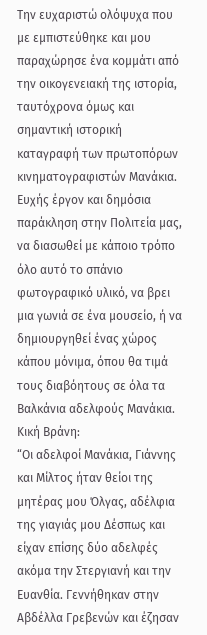Την ευχαριστώ ολόψυχα που με εμπιστεύθηκε και μου παραχώρησε ένα κομμάτι από την οικογενειακή της ιστορία, ταυτόχρονα όμως και σημαντική ιστορική καταγραφή των πρωτοπόρων κινηματογραφιστών Μανάκια.
Ευχής έργον και δημόσια παράκληση στην Πολιτεία μας, να διασωθεί με κάποιο τρόπο όλο αυτό το σπάνιο φωτογραφικό υλικό, να βρει μια γωνιά σε ένα μουσείο, ή να δημιουργηθεί ένας χώρος κάπου μόνιμα, όπου θα τιμά τους διαβόητους σε όλα τα Βαλκάνια αδελφούς Μανάκια.
Κική Βράνη:
“Οι αδελφοί Μανάκια, Γιάννης και Μίλτος ήταν θείοι της μητέρας μου Όλγας, αδέλφια της γιαγιάς μου Δέσπως και είχαν επίσης δύο αδελφές ακόμα την Στεργιανή και την Ευανθία. Γεννήθηκαν στην Αβδέλλα Γρεβενών και έζησαν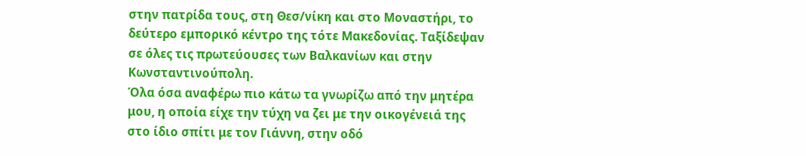στην πατρίδα τους, στη Θεσ/νίκη και στο Μοναστήρι, το δεύτερο εμπορικό κέντρο της τότε Μακεδονίας. Ταξίδεψαν σε όλες τις πρωτεύουσες των Βαλκανίων και στην Κωνσταντινούπολη.
Όλα όσα αναφέρω πιο κάτω τα γνωρίζω από την μητέρα μου, η οποία είχε την τύχη να ζει με την οικογένειά της στο ίδιο σπίτι με τον Γιάννη, στην οδό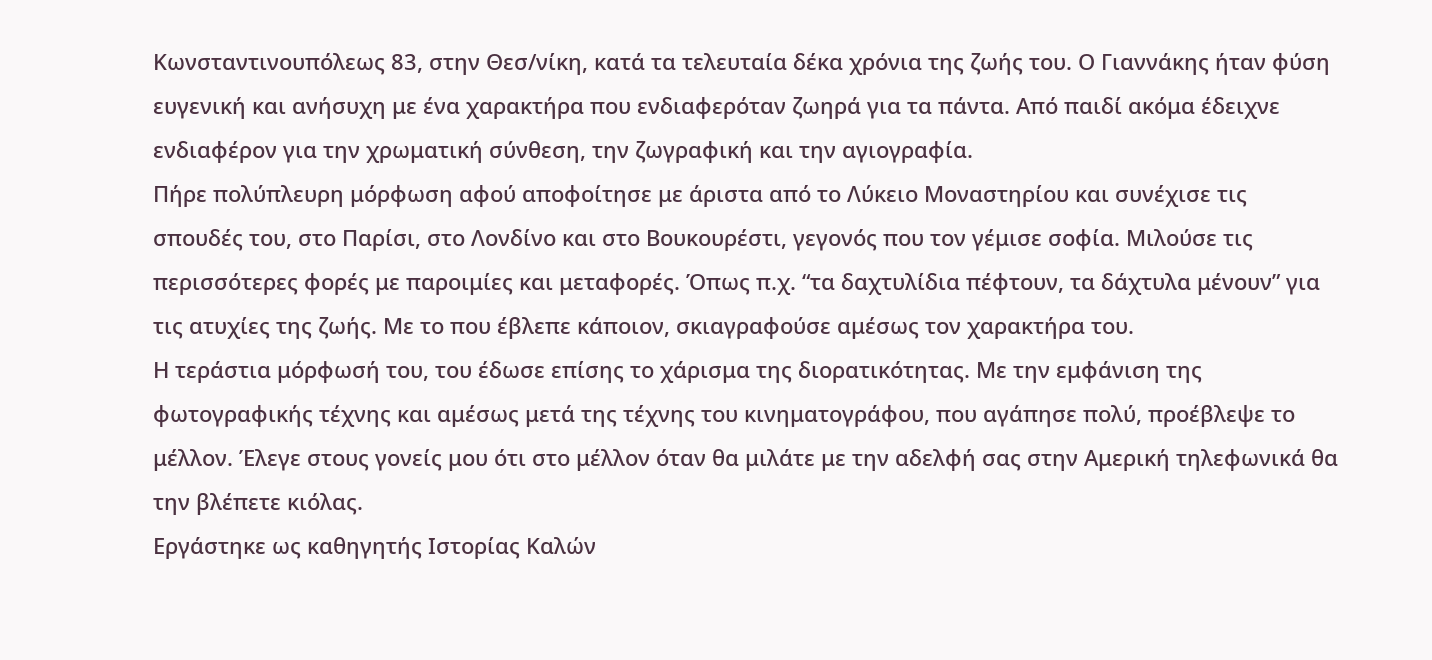Κωνσταντινουπόλεως 83, στην Θεσ/νίκη, κατά τα τελευταία δέκα χρόνια της ζωής του. Ο Γιαννάκης ήταν φύση ευγενική και ανήσυχη με ένα χαρακτήρα που ενδιαφερόταν ζωηρά για τα πάντα. Από παιδί ακόμα έδειχνε ενδιαφέρον για την χρωματική σύνθεση, την ζωγραφική και την αγιογραφία.
Πήρε πολύπλευρη μόρφωση αφού αποφοίτησε με άριστα από το Λύκειο Μοναστηρίου και συνέχισε τις σπουδές του, στο Παρίσι, στο Λονδίνο και στο Βουκουρέστι, γεγονός που τον γέμισε σοφία. Μιλούσε τις περισσότερες φορές με παροιμίες και μεταφορές. Όπως π.χ. “τα δαχτυλίδια πέφτουν, τα δάχτυλα μένουν” για τις ατυχίες της ζωής. Με το που έβλεπε κάποιον, σκιαγραφούσε αμέσως τον χαρακτήρα του.
Η τεράστια μόρφωσή του, του έδωσε επίσης το χάρισμα της διορατικότητας. Με την εμφάνιση της φωτογραφικής τέχνης και αμέσως μετά της τέχνης του κινηματογράφου, που αγάπησε πολύ, προέβλεψε το μέλλον. Έλεγε στους γονείς μου ότι στο μέλλον όταν θα μιλάτε με την αδελφή σας στην Αμερική τηλεφωνικά θα την βλέπετε κιόλας.
Εργάστηκε ως καθηγητής Ιστορίας Καλών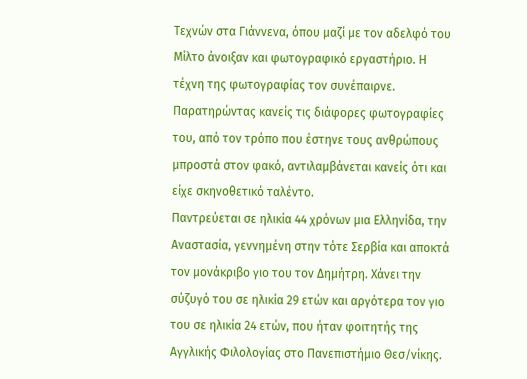Τεχνών στα Γιάννενα, όπου μαζί με τον αδελφό του Μίλτο άνοιξαν και φωτογραφικό εργαστήριο. Η τέχνη της φωτογραφίας τον συνέπαιρνε. Παρατηρώντας κανείς τις διάφορες φωτογραφίες του, από τον τρόπο που έστηνε τους ανθρώπους μπροστά στον φακό, αντιλαμβάνεται κανείς ότι και είχε σκηνοθετικό ταλέντο.
Παντρεύεται σε ηλικία 44 χρόνων μια Ελληνίδα, την Αναστασία, γεννημένη στην τότε Σερβία και αποκτά τον μονάκριβο γιο του τον Δημήτρη. Χάνει την σύζυγό του σε ηλικία 29 ετών και αργότερα τον γιο του σε ηλικία 24 ετών, που ήταν φοιτητής της Αγγλικής Φιλολογίας στο Πανεπιστήμιο Θεσ/νίκης.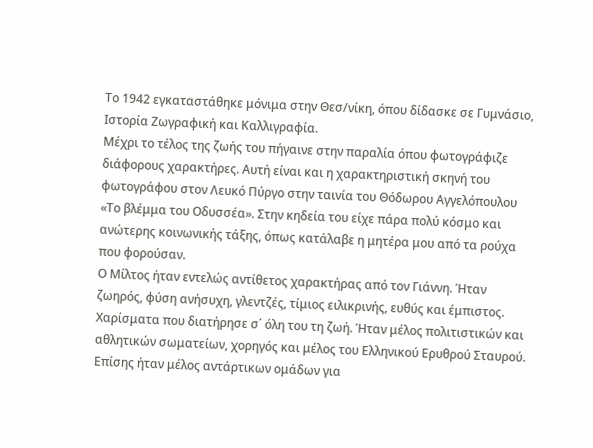Το 1942 εγκαταστάθηκε μόνιμα στην Θεσ/νίκη, όπου δίδασκε σε Γυμνάσιο, Ιστορία Ζωγραφική και Καλλιγραφία.
Μέχρι το τέλος της ζωής του πήγαινε στην παραλία όπου φωτογράφιζε διάφορους χαρακτήρες. Αυτή είναι και η χαρακτηριστική σκηνή του φωτογράφου στον Λευκό Πύργο στην ταινία του Θόδωρου Αγγελόπουλου «Το βλέμμα του Οδυσσέα». Στην κηδεία του είχε πάρα πολύ κόσμο και ανώτερης κοινωνικής τάξης, όπως κατάλαβε η μητέρα μου από τα ρούχα που φορούσαν.
Ο Μίλτος ήταν εντελώς αντίθετος χαρακτήρας από τον Γιάννη. Ήταν ζωηρός, φύση ανήσυχη, γλεντζές, τίμιος ειλικρινής, ευθύς και έμπιστος. Χαρίσματα που διατήρησε σ΄ όλη του τη ζωή. Ήταν μέλος πολιτιστικών και αθλητικών σωματείων, χορηγός και μέλος του Ελληνικού Ερυθρού Σταυρού. Επίσης ήταν μέλος αντάρτικων ομάδων για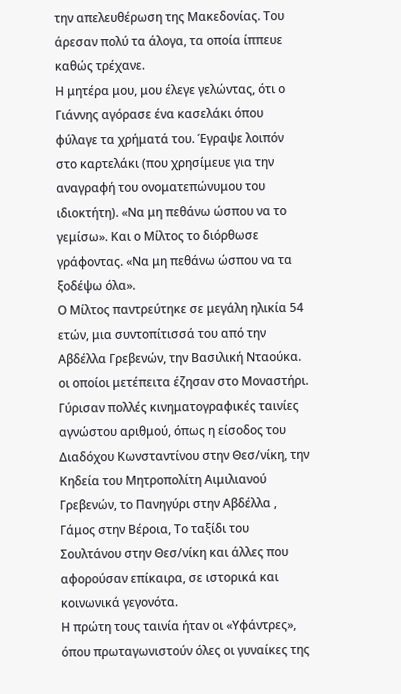την απελευθέρωση της Μακεδονίας. Του άρεσαν πολύ τα άλογα, τα οποία ίππευε καθώς τρέχανε.
Η μητέρα μου, μου έλεγε γελώντας, ότι ο Γιάννης αγόρασε ένα κασελάκι όπου φύλαγε τα χρήματά του. Έγραψε λοιπόν στο καρτελάκι (που χρησίμευε για την αναγραφή του ονοματεπώνυμου του ιδιοκτήτη). «Να μη πεθάνω ώσπου να το γεμίσω». Και ο Μίλτος το διόρθωσε γράφοντας. «Να μη πεθάνω ώσπου να τα ξοδέψω όλα».
Ο Μίλτος παντρεύτηκε σε μεγάλη ηλικία 54 ετών, μια συντοπίτισσά του από την Αβδέλλα Γρεβενών, την Βασιλική Νταούκα. οι οποίοι μετέπειτα έζησαν στο Μοναστήρι.
Γύρισαν πολλές κινηματογραφικές ταινίες αγνώστου αριθμού, όπως η είσοδος του Διαδόχου Κωνσταντίνου στην Θεσ/νίκη, την Κηδεία του Μητροπολίτη Αιμιλιανού Γρεβενών, το Πανηγύρι στην Αβδέλλα , Γάμος στην Βέροια, Το ταξίδι του Σουλτάνου στην Θεσ/νίκη και άλλες που αφορούσαν επίκαιρα, σε ιστορικά και κοινωνικά γεγονότα.
Η πρώτη τους ταινία ήταν οι «Υφάντρες», όπου πρωταγωνιστούν όλες οι γυναίκες της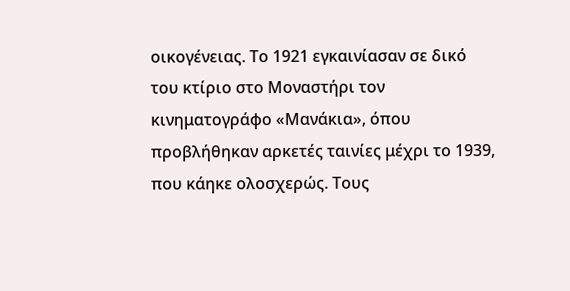οικογένειας. Το 1921 εγκαινίασαν σε δικό του κτίριο στο Μοναστήρι τον κινηματογράφο «Μανάκια», όπου προβλήθηκαν αρκετές ταινίες μέχρι το 1939, που κάηκε ολοσχερώς. Τους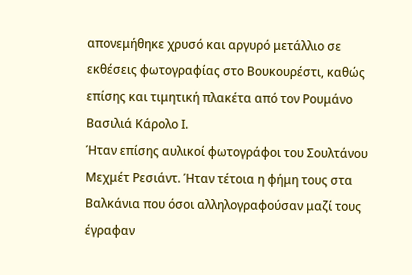απονεμήθηκε χρυσό και αργυρό μετάλλιο σε εκθέσεις φωτογραφίας στο Βουκουρέστι, καθώς επίσης και τιμητική πλακέτα από τον Ρουμάνο Βασιλιά Κάρολο Ι.
Ήταν επίσης αυλικοί φωτογράφοι του Σουλτάνου Μεχμέτ Ρεσιάντ. Ήταν τέτοια η φήμη τους στα Βαλκάνια που όσοι αλληλογραφούσαν μαζί τους έγραφαν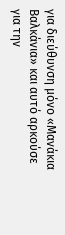για διεύθυνση μόνο «Μανάκια Βαλκάνια» και αυτό αρκούσε για την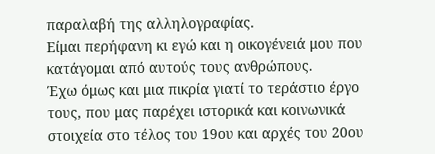παραλαβή της αλληλογραφίας.
Είμαι περήφανη κι εγώ και η οικογένειά μου που κατάγομαι από αυτούς τους ανθρώπους.
Έχω όμως και μια πικρία γιατί το τεράστιο έργο τους, που μας παρέχει ιστορικά και κοινωνικά στοιχεία στο τέλος του 19ου και αρχές του 20ου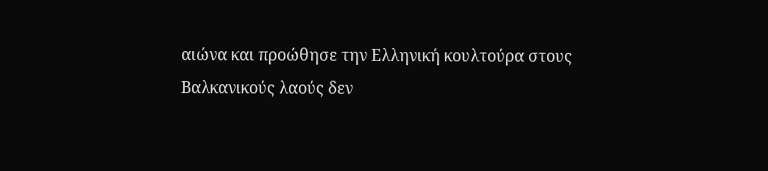αιώνα και προώθησε την Ελληνική κουλτούρα στους Βαλκανικούς λαούς δεν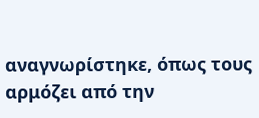αναγνωρίστηκε, όπως τους αρμόζει από την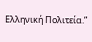Ελληνική Πολιτεία.”